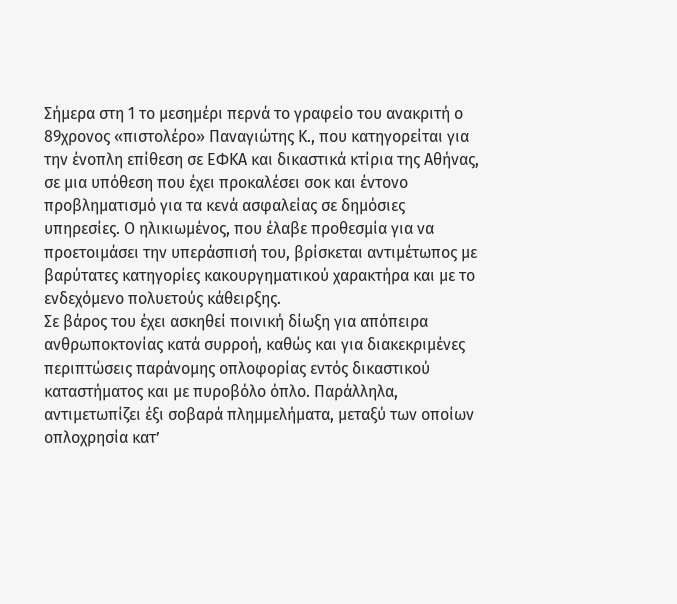Σήμερα στη 1 το μεσημέρι περνά το γραφείο του ανακριτή ο 89χρονος «πιστολέρο» Παναγιώτης Κ., που κατηγορείται για την ένοπλη επίθεση σε ΕΦΚΑ και δικαστικά κτίρια της Αθήνας, σε μια υπόθεση που έχει προκαλέσει σοκ και έντονο προβληματισμό για τα κενά ασφαλείας σε δημόσιες υπηρεσίες. Ο ηλικιωμένος, που έλαβε προθεσμία για να προετοιμάσει την υπεράσπισή του, βρίσκεται αντιμέτωπος με βαρύτατες κατηγορίες κακουργηματικού χαρακτήρα και με το ενδεχόμενο πολυετούς κάθειρξης.
Σε βάρος του έχει ασκηθεί ποινική δίωξη για απόπειρα ανθρωποκτονίας κατά συρροή, καθώς και για διακεκριμένες περιπτώσεις παράνομης οπλοφορίας εντός δικαστικού καταστήματος και με πυροβόλο όπλο. Παράλληλα, αντιμετωπίζει έξι σοβαρά πλημμελήματα, μεταξύ των οποίων οπλοχρησία κατ’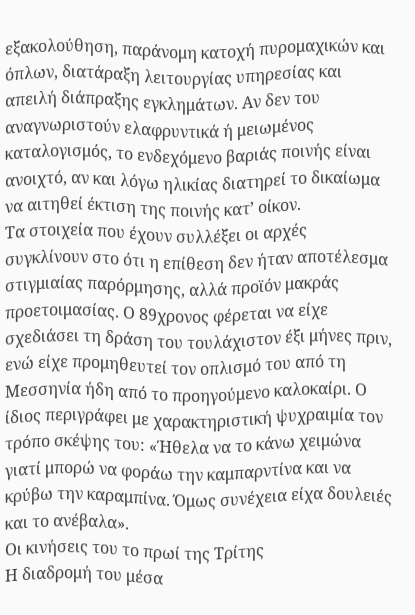εξακολούθηση, παράνομη κατοχή πυρομαχικών και όπλων, διατάραξη λειτουργίας υπηρεσίας και απειλή διάπραξης εγκλημάτων. Αν δεν του αναγνωριστούν ελαφρυντικά ή μειωμένος καταλογισμός, το ενδεχόμενο βαριάς ποινής είναι ανοιχτό, αν και λόγω ηλικίας διατηρεί το δικαίωμα να αιτηθεί έκτιση της ποινής κατ’ οίκον.
Τα στοιχεία που έχουν συλλέξει οι αρχές συγκλίνουν στο ότι η επίθεση δεν ήταν αποτέλεσμα στιγμιαίας παρόρμησης, αλλά προϊόν μακράς προετοιμασίας. Ο 89χρονος φέρεται να είχε σχεδιάσει τη δράση του τουλάχιστον έξι μήνες πριν, ενώ είχε προμηθευτεί τον οπλισμό του από τη Μεσσηνία ήδη από το προηγούμενο καλοκαίρι. Ο ίδιος περιγράφει με χαρακτηριστική ψυχραιμία τον τρόπο σκέψης του: «Ήθελα να το κάνω χειμώνα γιατί μπορώ να φοράω την καμπαρντίνα και να κρύβω την καραμπίνα. Όμως συνέχεια είχα δουλειές και το ανέβαλα».
Οι κινήσεις του το πρωί της Τρίτης
Η διαδρομή του μέσα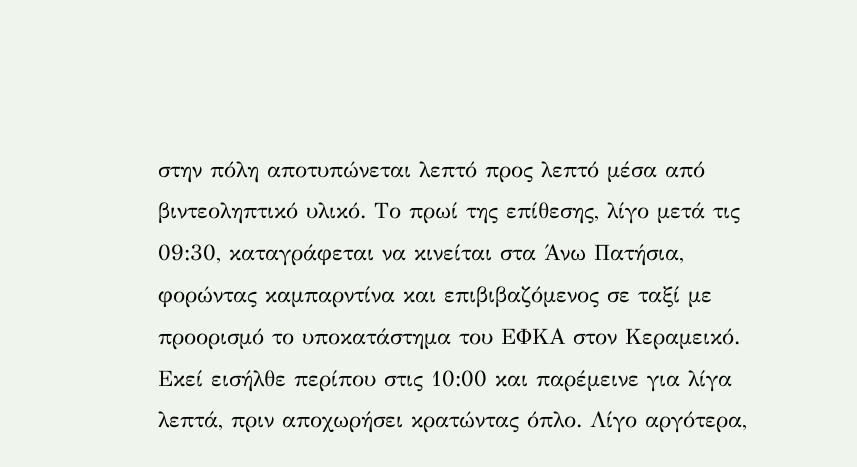στην πόλη αποτυπώνεται λεπτό προς λεπτό μέσα από βιντεοληπτικό υλικό. Το πρωί της επίθεσης, λίγο μετά τις 09:30, καταγράφεται να κινείται στα Άνω Πατήσια, φορώντας καμπαρντίνα και επιβιβαζόμενος σε ταξί με προορισμό το υποκατάστημα του ΕΦΚΑ στον Κεραμεικό. Εκεί εισήλθε περίπου στις 10:00 και παρέμεινε για λίγα λεπτά, πριν αποχωρήσει κρατώντας όπλο. Λίγο αργότερα,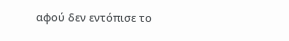αφού δεν εντόπισε το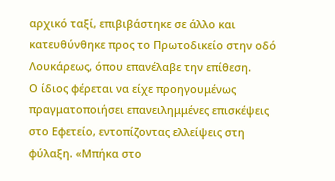αρχικό ταξί, επιβιβάστηκε σε άλλο και κατευθύνθηκε προς το Πρωτοδικείο στην οδό Λουκάρεως, όπου επανέλαβε την επίθεση.
Ο ίδιος φέρεται να είχε προηγουμένως πραγματοποιήσει επανειλημμένες επισκέψεις στο Εφετείο, εντοπίζοντας ελλείψεις στη φύλαξη. «Μπήκα στο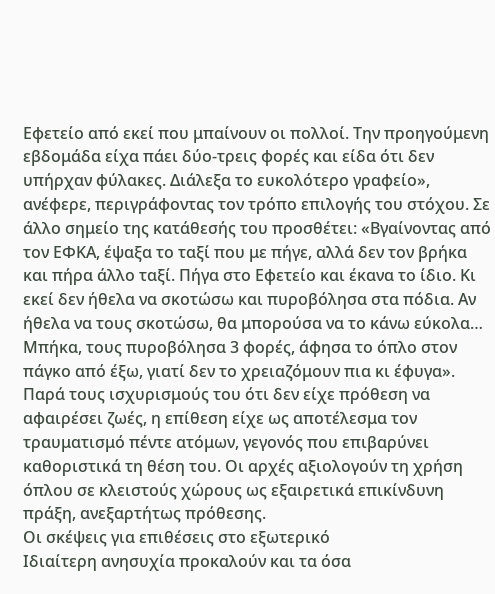Εφετείο από εκεί που μπαίνουν οι πολλοί. Την προηγούμενη εβδομάδα είχα πάει δύο-τρεις φορές και είδα ότι δεν υπήρχαν φύλακες. Διάλεξα το ευκολότερο γραφείο», ανέφερε, περιγράφοντας τον τρόπο επιλογής του στόχου. Σε άλλο σημείο της κατάθεσής του προσθέτει: «Βγαίνοντας από τον ΕΦΚΑ, έψαξα το ταξί που με πήγε, αλλά δεν τον βρήκα και πήρα άλλο ταξί. Πήγα στο Εφετείο και έκανα το ίδιο. Κι εκεί δεν ήθελα να σκοτώσω και πυροβόλησα στα πόδια. Αν ήθελα να τους σκοτώσω, θα μπορούσα να το κάνω εύκολα… Μπήκα, τους πυροβόλησα 3 φορές, άφησα το όπλο στον πάγκο από έξω, γιατί δεν το χρειαζόμουν πια κι έφυγα».
Παρά τους ισχυρισμούς του ότι δεν είχε πρόθεση να αφαιρέσει ζωές, η επίθεση είχε ως αποτέλεσμα τον τραυματισμό πέντε ατόμων, γεγονός που επιβαρύνει καθοριστικά τη θέση του. Οι αρχές αξιολογούν τη χρήση όπλου σε κλειστούς χώρους ως εξαιρετικά επικίνδυνη πράξη, ανεξαρτήτως πρόθεσης.
Οι σκέψεις για επιθέσεις στο εξωτερικό
Ιδιαίτερη ανησυχία προκαλούν και τα όσα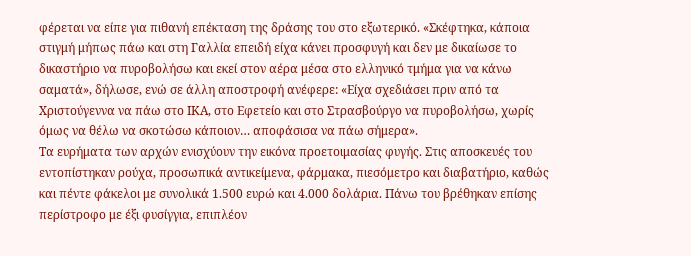φέρεται να είπε για πιθανή επέκταση της δράσης του στο εξωτερικό. «Σκέφτηκα, κάποια στιγμή μήπως πάω και στη Γαλλία επειδή είχα κάνει προσφυγή και δεν με δικαίωσε το δικαστήριο να πυροβολήσω και εκεί στον αέρα μέσα στο ελληνικό τμήμα για να κάνω σαματά», δήλωσε, ενώ σε άλλη αποστροφή ανέφερε: «Είχα σχεδιάσει πριν από τα Χριστούγεννα να πάω στο ΙΚΑ, στο Εφετείο και στο Στρασβούργο να πυροβολήσω, χωρίς όμως να θέλω να σκοτώσω κάποιον… αποφάσισα να πάω σήμερα».
Τα ευρήματα των αρχών ενισχύουν την εικόνα προετοιμασίας φυγής. Στις αποσκευές του εντοπίστηκαν ρούχα, προσωπικά αντικείμενα, φάρμακα, πιεσόμετρο και διαβατήριο, καθώς και πέντε φάκελοι με συνολικά 1.500 ευρώ και 4.000 δολάρια. Πάνω του βρέθηκαν επίσης περίστροφο με έξι φυσίγγια, επιπλέον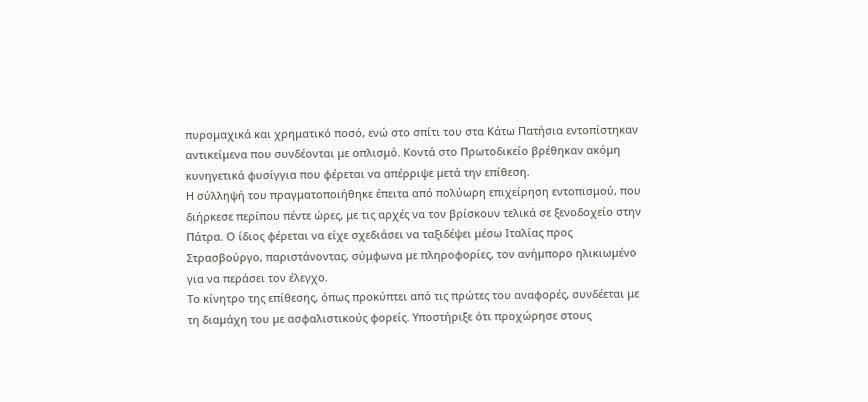πυρομαχικά και χρηματικό ποσό, ενώ στο σπίτι του στα Κάτω Πατήσια εντοπίστηκαν αντικείμενα που συνδέονται με οπλισμό. Κοντά στο Πρωτοδικείο βρέθηκαν ακόμη κυνηγετικά φυσίγγια που φέρεται να απέρριψε μετά την επίθεση.
Η σύλληψή του πραγματοποιήθηκε έπειτα από πολύωρη επιχείρηση εντοπισμού, που διήρκεσε περίπου πέντε ώρες, με τις αρχές να τον βρίσκουν τελικά σε ξενοδοχείο στην Πάτρα. Ο ίδιος φέρεται να είχε σχεδιάσει να ταξιδέψει μέσω Ιταλίας προς Στρασβούργο, παριστάνοντας, σύμφωνα με πληροφορίες, τον ανήμπορο ηλικιωμένο για να περάσει τον έλεγχο.
Το κίνητρο της επίθεσης, όπως προκύπτει από τις πρώτες του αναφορές, συνδέεται με τη διαμάχη του με ασφαλιστικούς φορείς. Υποστήριξε ότι προχώρησε στους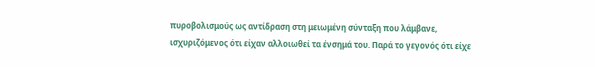πυροβολισμούς ως αντίδραση στη μειωμένη σύνταξη που λάμβανε, ισχυριζόμενος ότι είχαν αλλοιωθεί τα ένσημά του. Παρά το γεγονός ότι είχε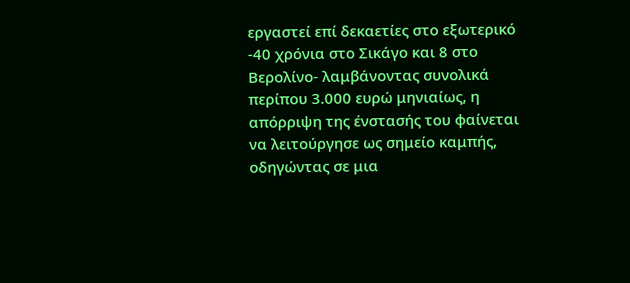εργαστεί επί δεκαετίες στο εξωτερικό -40 χρόνια στο Σικάγο και 8 στο Βερολίνο- λαμβάνοντας συνολικά περίπου 3.000 ευρώ μηνιαίως, η απόρριψη της ένστασής του φαίνεται να λειτούργησε ως σημείο καμπής, οδηγώντας σε μια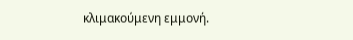κλιμακούμενη εμμονή.